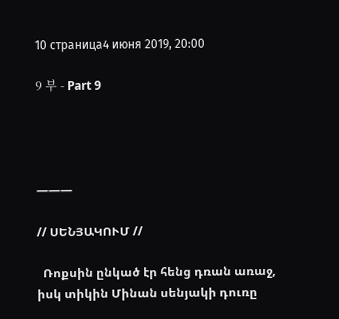10 страница4 июня 2019, 20:00

9 부 - Part 9




———

// ՍԵՆՅԱԿՈՒՄ //

  Ռոքսին ընկած էր հենց դռան առաջ, իսկ տիկին Մինան սենյակի դուռը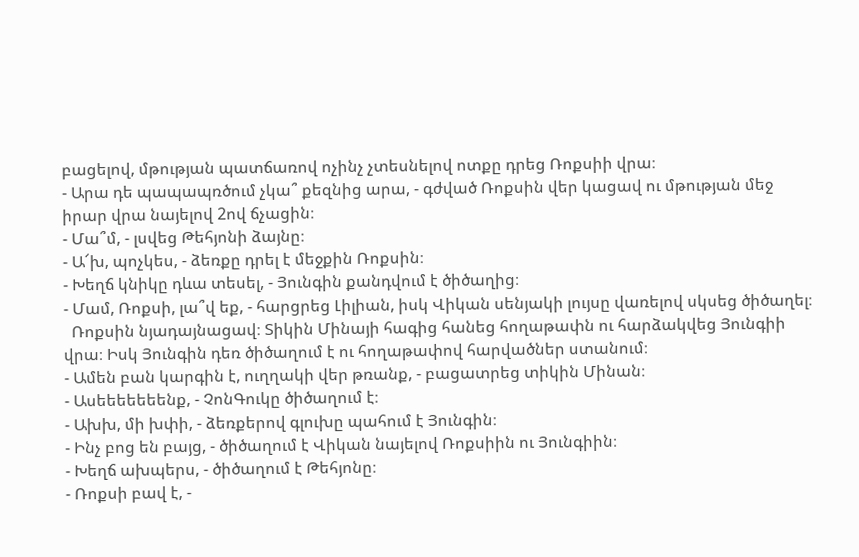բացելով, մթության պատճառով ոչինչ չտեսնելով ոտքը դրեց Ռոքսիի վրա։
- Արա դե պապապռծում չկա՞ քեզնից արա, - գժված Ռոքսին վեր կացավ ու մթության մեջ իրար վրա նայելով 2ով ճչացին։
- Մա՞մ, - լսվեց Թեհյոնի ձայնը։
- Ա՜խ, պոչկես, - ձեռքը դրել է մեջքին Ռոքսին։
- Խեղճ կնիկը դևա տեսել, - Յունգին քանդվում է ծիծաղից։
- Մամ, Ռոքսի, լա՞վ եք, - հարցրեց Լիլիան, իսկ Վիկան սենյակի լույսը վառելով սկսեց ծիծաղել։
  Ռոքսին նյադայնացավ։ Տիկին Մինայի հագից հանեց հողաթափն ու հարձակվեց Յունգիի վրա։ Իսկ Յունգին դեռ ծիծաղում է ու հողաթափով հարվածներ ստանում։
- Ամեն բան կարգին է, ուղղակի վեր թռանք, - բացատրեց տիկին Մինան։
- Ասեեեեեեենք, - ՉոնԳուկը ծիծաղում է։
- Ախխ, մի խփի, - ձեռքերով գլուխը պահում է Յունգին։
- Ինչ բոց են բայց, - ծիծաղում է Վիկան նայելով Ռոքսիին ու Յունգիին։
- Խեղճ ախպերս, - ծիծաղում է Թեհյոնը։
- Ռոքսի բավ է, -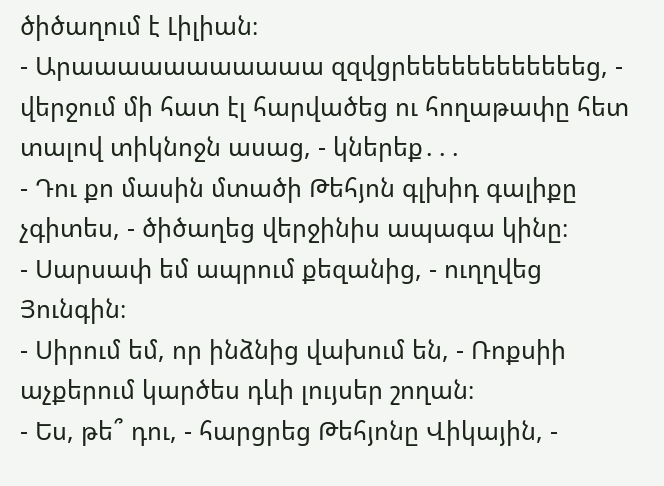ծիծաղում է Լիլիան։
- Արաաաաաաաաաաա զզվցրեեեեեեեեեեեեց, - վերջում մի հատ էլ հարվածեց ու հողաթափը հետ տալով տիկնոջն ասաց, - կներեք․․․
- Դու քո մասին մտածի Թեհյոն գլխիդ գալիքը չգիտես, - ծիծաղեց վերջինիս ապագա կինը։
- Սարսափ եմ ապրում քեզանից, - ուղղվեց Յունգին։
- Սիրում եմ, որ ինձնից վախում են, - Ռոքսիի աչքերում կարծես դևի լույսեր շողան։
- Ես, թե՞ դու, - հարցրեց Թեհյոնը Վիկային, -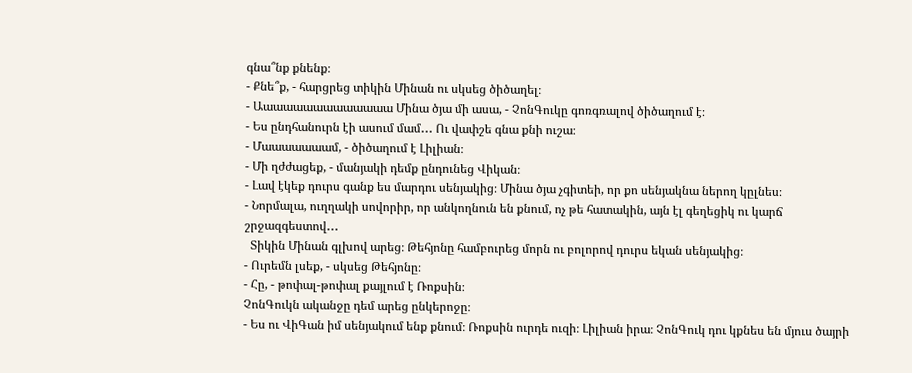գնա՞նք քնենք։
- Քնե՞ք, - հարցրեց տիկին Մինան ու սկսեց ծիծաղել։
- Աաաաաաաաաաաաաա Մինա ծյա մի ասա, - ՉոնԳուկը գոռգռալով ծիծաղում է։
- Ես ընդհանուրն էի ասում մամ․․․ Ու վափշե գնա քնի ուշա։
- Մաաաաաաամ, - ծիծաղում է Լիլիան։
- Մի ղժժացեք, - մանյակի դեմք ընդունեց Վիկան։
- Լավ էկեք դուրս գանք ես մարդու սենյակից։ Մինա ծյա չգիտեի, որ քո սենյակնա ներող կըլնես։
- Նորմալա, ուղղակի սովորիր, որ անկողնուն են քնում, ոչ թե հատակին, այն էլ գեղեցիկ ու կարճ շրջազգեստով․․․
  Տիկին Մինան գլխով արեց։ Թեհյոնը համբուրեց մորն ու բոլորով դուրս եկան սենյակից։
- Ուրեմն լսեք, - սկսեց Թեհյոնը։
- Հը, - թոփալ-թոփալ քայլում է Ռոքսին։
ՉոնԳուկն ականջը դեմ արեց ընկերոջը։
- Ես ու ՎիԳան իմ սենյակում ենք քնում։ Ռոքսին ուրդե ուզի։ Լիլիան իրա։ ՉոնԳուկ դու կքնես են մյուս ծայրի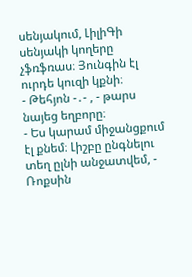սենյակում, ԼիլիԳի սենյակի կողերը չֆռֆռաս։ Յունգին էլ ուրդե կուզի կքնի։
- Թեհյոն -․- , - թարս նայեց եղբորը։
- Ես կարամ միջանցքում էլ քնեմ։ Լիշբը ընգնելու տեղ ըլնի անջատվեմ, - Ռոքսին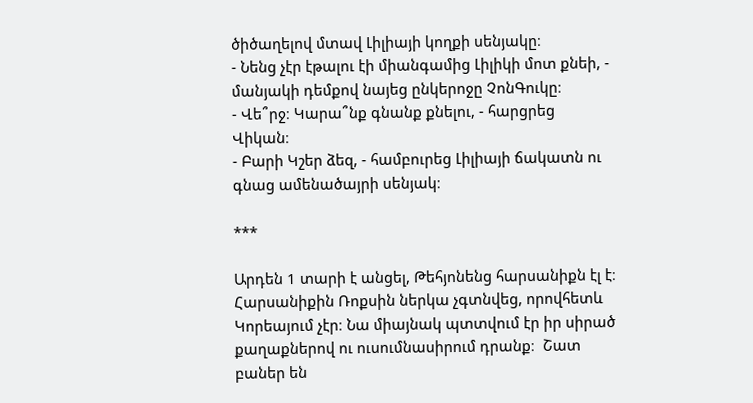ծիծաղելով մտավ Լիլիայի կողքի սենյակը։
- Նենց չէր էթալու էի միանգամից Լիլիկի մոտ քնեի, - մանյակի դեմքով նայեց ընկերոջը ՉոնԳուկը։
- Վե՞րջ։ Կարա՞նք գնանք քնելու, - հարցրեց Վիկան։
- Բարի Կշեր ձեզ, - համբուրեց Լիլիայի ճակատն ու գնաց ամենածայրի սենյակ։

***

Արդեն 1 տարի է անցել, Թեհյոնենց հարսանիքն էլ է։ Հարսանիքին Ռոքսին ներկա չգտնվեց, որովհետև Կորեայում չէր։ Նա միայնակ պտտվում էր իր սիրած քաղաքներով ու ուսումնասիրում դրանք։  Շատ բաներ են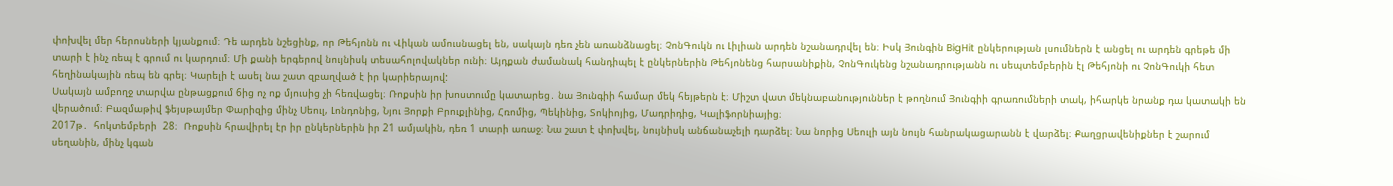փոխվել մեր հերոսների կյանքում։ Դե արդեն նշեցինք, որ Թեհյոնն ու Վիկան ամուսնացել են, սակայն դեռ չեն առանձնացել։ ՉոնԳուկն ու Լիլիան արդեն նշանադրվել են։ Իսկ Յունգին BigHit ընկերության լսումներն է անցել ու արդեն գրեթե մի տարի է ինչ ռեպ է գրում ու կարդում։ Մի քանի երգերով նույնիսկ տեսահոլովակներ ունի։ Այդքան ժամանակ հանդիպել է ընկերներին Թեհյոնենց հարսանիքին, ՉոնԳուկենց նշանադրությանն ու սեպտեմբերին էլ Թեհյոնի ու ՉոնԳուկի հետ հեղինակային ռեպ են գրել։ Կարելի է ասել նա շատ զբաղված է իր կարիերայով:
Սակայն ամբողջ տարվա ընթացքում 6ից ոչ ոք մյուսից չի հեռվացել։ Ռոքսին իր խոստումը կատարեց․ նա Յունգիի համար մեկ հեյթերն է։ Միշտ վատ մեկնաբանություններ է թողնում Յունգիի գրառումների տակ, իհարկե նրանք դա կատակի են վերածում։ Բազմաթիվ ֆեյսթայմեր Փարիզից մինչ Սեուլ, Լոնդոնից, Նյու Յորքի Բրուքլինից, Հռոմից, Պեկինից, Տոկիոյից, Մադրիդից, Կալիֆորնիայից։
2017թ․  հոկտեմբերի  28։  Ռոքսին հրավիրել էր իր ընկերներին իր 21 ամյակին, դեռ 1 տարի առաջ։ Նա շատ է փոխվել, նույնիսկ անճանաչելի դարձել։ Նա նորից Սեուլի այն նույն հանրակացարանն է վարձել։ Քաղցրավենիքներ է շարում սեղանին, մինչ կգան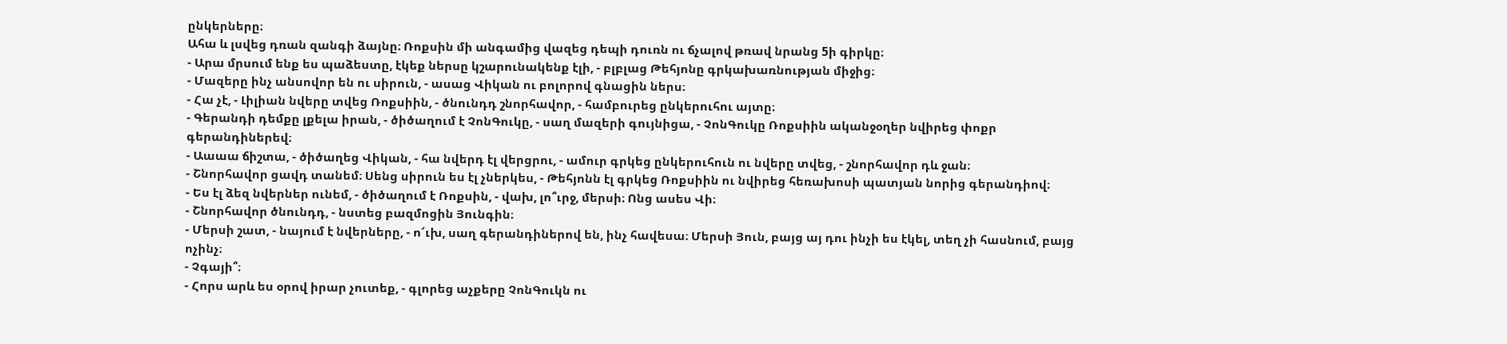ընկերները։
Ահա և լսվեց դռան զանգի ձայնը։ Ռոքսին մի անգամից վազեց դեպի դուռն ու ճչալով թռավ նրանց 5ի գիրկը։
- Արա մրսում ենք ես պաձեստը, էկեք ներսը կշարունակենք էլի, - բլբլաց Թեհյոնը գրկախառնության միջից։
- Մազերը ինչ անսովոր են ու սիրուն, - ասաց Վիկան ու բոլորով գնացին ներս։
- Հա չէ, - Լիլիան նվերը տվեց Ռոքսիին, - ծնունդդ շնորհավոր, - համբուրեց ընկերուհու այտը։
- Գերանդի դեմքը լքելա իրան, - ծիծաղում է ՉոնԳուկը, - սաղ մազերի գույնիցա, - ՉոնԳուկը Ռոքսիին ականջօղեր նվիրեց փոքր գերանդիներեվ։
- Աաաա ճիշտա, - ծիծաղեց Վիկան, - հա նվերդ էլ վերցրու, - ամուր գրկեց ընկերուհուն ու նվերը տվեց, - շնորհավոր դև ջան։
- Շնորհավոր ցավդ տանեմ։ Սենց սիրուն ես էլ չներկես, - Թեհյոնն էլ գրկեց Ռոքսիին ու նվիրեց հեռախոսի պատյան նորից գերանդիով։
- Ես էլ ձեզ նվերներ ունեմ, - ծիծաղում է Ռոքսին, - վախ, լո՞ւրջ, մերսի։ Ոնց ասես Վի։
- Շնորհավոր ծնունդդ, - նստեց բազմոցին Յունգին։
- Մերսի շատ, - նայում է նվերները, - ո՜ւխ, սաղ գերանդիներով են, ինչ հավեսա։ Մերսի Յուն, բայց այ դու ինչի ես էկել, տեղ չի հասնում, բայց ոչինչ։
- Չգայի՞։
- Հորս արև ես օրով իրար չուտեք, - գլորեց աչքերը ՉոնԳուկն ու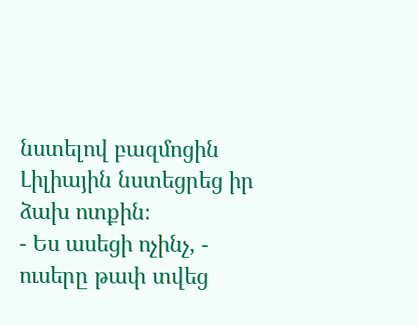նստելով բազմոցին Լիլիային նստեցրեց իր ձախ ոտքին։
- Ես ասեցի ոչինչ, - ուսերը թափ տվեց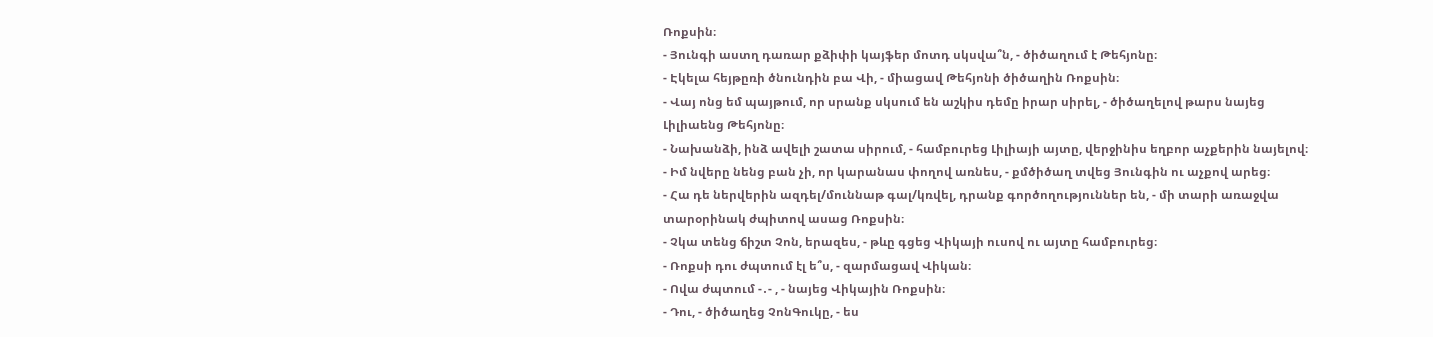Ռոքսին։
- Յունգի աստղ դառար քձիփի կայֆեր մոտդ սկսվա՞ն, - ծիծաղում է Թեհյոնը։
- Էկելա հեյթըռի ծնունդին բա Վի, - միացավ Թեհյոնի ծիծաղին Ռոքսին։
- Վայ ոնց եմ պայթում, որ սրանք սկսում են աշկիս դեմը իրար սիրել, - ծիծաղելով թարս նայեց Լիլիաենց Թեհյոնը։
- Նախանձի, ինձ ավելի շատա սիրում, - համբուրեց Լիլիայի այտը, վերջինիս եղբոր աչքերին նայելով։
- Իմ նվերը նենց բան չի, որ կարանաս փողով առնես, - քմծիծաղ տվեց Յունգին ու աչքով արեց։
- Հա դե ներվերին ազդել/մուննաթ գալ/կռվել, դրանք գործողություններ են, - մի տարի առաջվա տարօրինակ ժպիտով ասաց Ռոքսին։
- Չկա տենց ճիշտ Չոն, երազես, - թևը գցեց Վիկայի ուսով ու այտը համբուրեց։
- Ռոքսի դու ժպտում էլ ե՞ս, - զարմացավ Վիկան։
- Ովա ժպտում -․- , - նայեց Վիկային Ռոքսին։
- Դու, - ծիծաղեց ՉոնԳուկը, - ես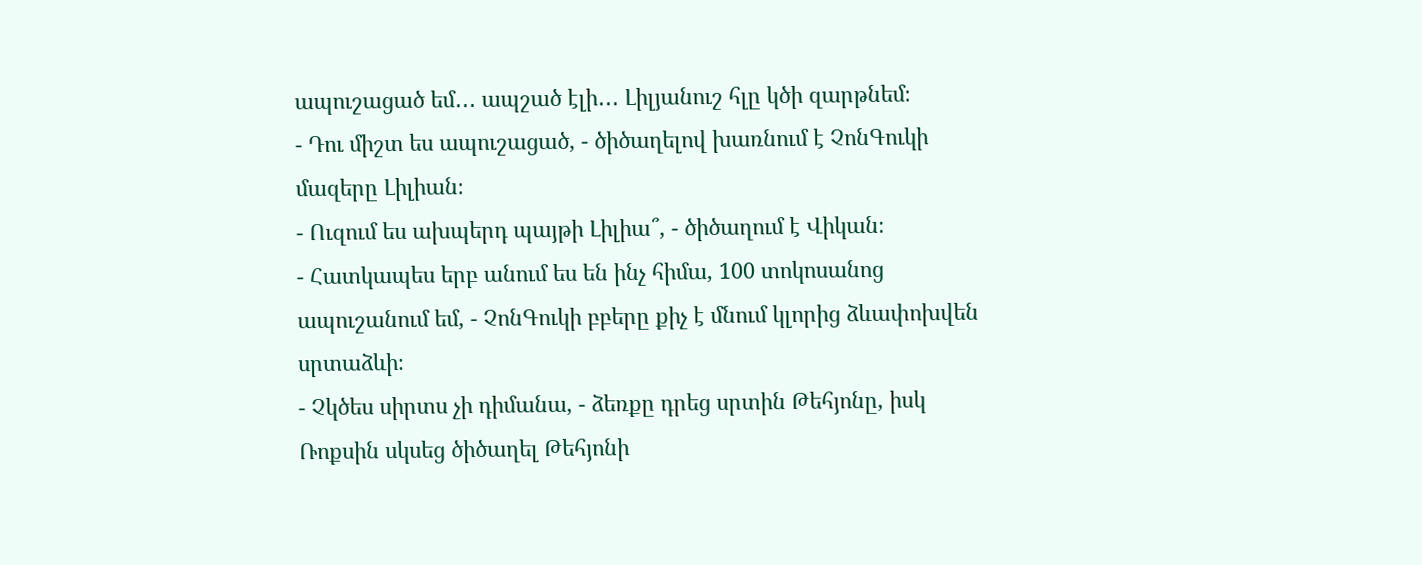ապուշացած եմ․․․ ապշած էլի․․․ Լիլյանուշ հլը կծի զարթնեմ։
- Դու միշտ ես ապուշացած, - ծիծաղելով խառնում է ՉոնԳուկի մազերը Լիլիան։
- Ուզում ես ախպերդ պայթի Լիլիա՞, - ծիծաղում է Վիկան։
- Հատկապես երբ անում ես են ինչ հիմա, 100 տոկոսանոց ապուշանում եմ, - ՉոնԳուկի բբերը քիչ է մնում կլորից ձևափոխվեն սրտաձևի։
- Չկծես սիրտս չի դիմանա, - ձեռքը դրեց սրտին Թեհյոնը, իսկ Ռոքսին սկսեց ծիծաղել Թեհյոնի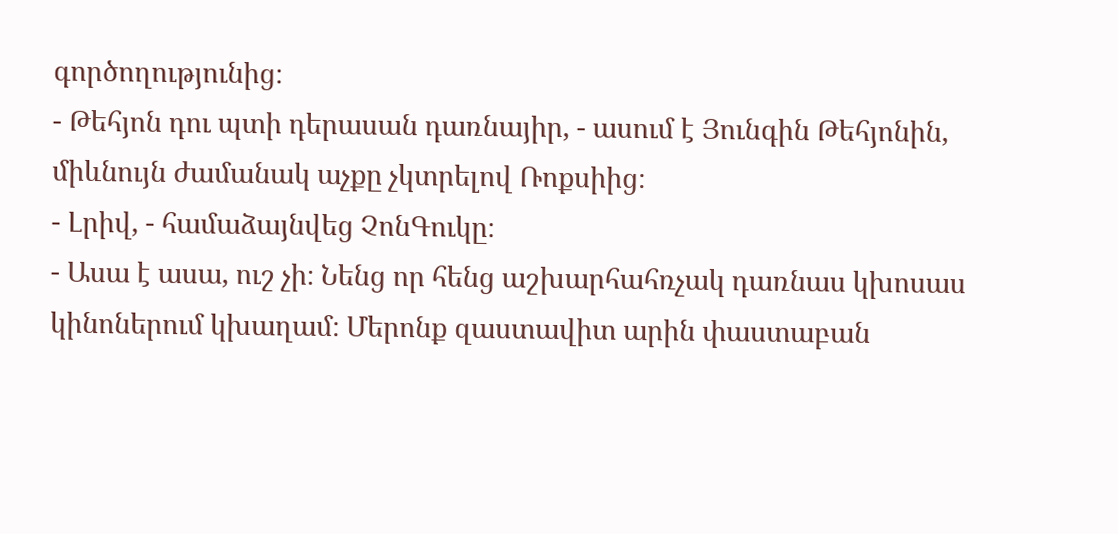գործողությունից։
- Թեհյոն դու պտի դերասան դառնայիր, - ասում է Յունգին Թեհյոնին, միևնույն ժամանակ աչքը չկտրելով Ռոքսիից։
- Լրիվ, - համաձայնվեց ՉոնԳուկը։
- Ասա է ասա, ուշ չի։ Նենց որ հենց աշխարհահռչակ դառնաս կխոսաս կինոներում կխաղամ։ Մերոնք զաստավիտ արին փաստաբան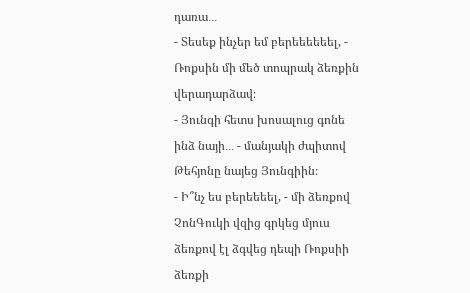դառա․․․
- Տեսեք ինչեր եմ բերեեեեեել, - Ռոքսին մի մեծ տոպրակ ձեռքին վերադարձավ։
- Յունգի հետս խոսալուց գոնե ինձ նայի․․․ - մանյակի ժպիտով Թեհյոնը նայեց Յունգիին։
- Ի՞նչ ես բերեեեել, - մի ձեռքով ՉոնԳուկի վզից գրկեց մյուս ձեռքով էլ ձգվեց դեպի Ռոքսիի ձեռքի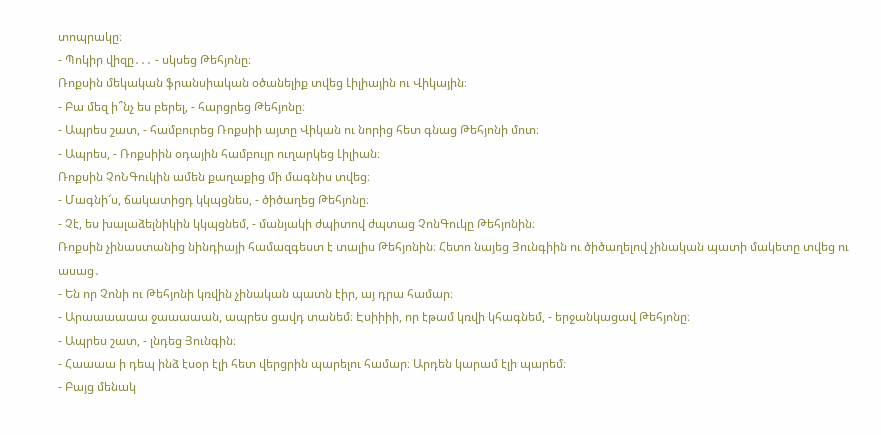տոպրակը։
- Պոկիր վիզը․․․ - սկսեց Թեհյոնը։
Ռոքսին մեկական ֆրանսիական օծանելիք տվեց Լիլիային ու Վիկային։
- Բա մեզ ի՞նչ ես բերել, - հարցրեց Թեհյոնը։
- Ապրես շատ, - համբուրեց Ռոքսիի այտը Վիկան ու նորից հետ գնաց Թեհյոնի մոտ։
- Ապրես, - Ռոքսիին օդային համբույր ուղարկեց Լիլիան։
Ռոքսին ՉոՆԳուկին ամեն քաղաքից մի մագնիս տվեց։
- Մագնի՜ս, ճակատիցդ կկպցնես, - ծիծաղեց Թեհյոնը։
- Չէ, ես խալաձելնիկին կկպցնեմ, - մանյակի ժպիտով ժպտաց ՉոնԳուկը Թեհյոնին։
Ռոքսին չինաստանից նինդիայի համազգեստ է տալիս Թեհյոնին։ Հետո նայեց Յունգիին ու ծիծաղելով չինական պատի մակետը տվեց ու ասաց․
- Են որ Չոնի ու Թեհյոնի կռվին չինական պատն էիր, այ դրա համար։
- Արաաաաաա ջաաաաան, ապրես ցավդ տանեմ։ Էսիիիի, որ էթամ կռվի կհագնեմ, - երջանկացավ Թեհյոնը։
- Ապրես շատ, - լնդեց Յունգին։
- Հաաաա ի դեպ ինձ էսօր էլի հետ վերցրին պարելու համար։ Արդեն կարամ էլի պարեմ։
- Բայց մենակ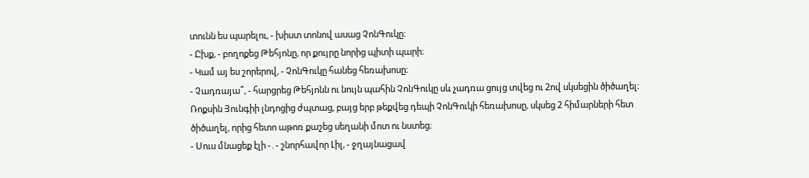տունն ես պարելու, - խիստ տոնով ասաց ՉոնԳուկը։
- Ըխք, - բողոքեց Թեհյոնը, որ քույրը նորից պիտի պարի։
- Կամ այ ես շորերով, - ՉոնԳուկը հանեց հեռախոսը։
- Չադռայա՞, - հարցրեց Թեհյոնն ու նույն պահին ՉոնԳուկը սև չադռա ցույց տվեց ու 2ով սկսեցին ծիծաղել։
Ռոքսին Յունգիի լնդոցից ժպտաց, բայց երբ թեքվեց դեպի ՉոնԳուկի հեռախոսը, սկսեց 2 հիմարների հետ ծիծաղել, որից հետո աթոռ քաշեց սեղանի մոտ ու նստեց։
- Սուս մնացեք էլի -․- շնորհավոր Լիլ, - ջղայնացավ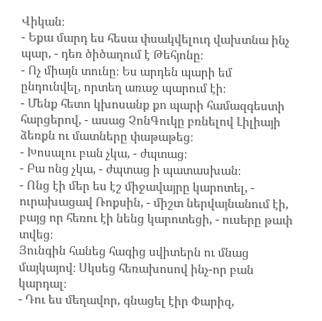Վիկան։
- Եքա մարդ ես հեսա փսակվելուդ վախտնա ինչ պար, - դեռ ծիծաղում է Թեհյոնը։
- Ոչ միայն տունը։ Ես արդեն պարի եմ ընդունվել, որտեղ առաջ պարում էի։
- Մենք հետո կխոսանք քո պարի համազգեստի հարցերով, - ասաց ՉոնԳուկը բռնելով Լիլիայի ձեռքն ու մատները փաթաթեց։
- Խոսալու բան չկա, - ժպտաց։
- Բա ոնց չկա, - ժպտաց ի պատասխան։
- Ոնց էի մեր ես էշ միջավայրը կարոտել, - ուրախացավ Ռոքսին, - միշտ ներվայնանում էի, բայց որ հեռու էի նենց կարոտեցի, - ուսերը թափ տվեց։
Յունգին հանեց հագից սվիտերն ու մնաց մայկայով։ Սկսեց հեռախոսով ինչ-որ բան կարդալ։
- Դու ես մեղավոր, գնացել էիր Փարիզ,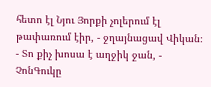հետո էլ Նյու Յորքի չոլերում էլ թափառում էիր, - ջղայնացավ Վիկան։
- Տո քիչ խոսա է աղջիկ ջան, - ՉոնԳուկը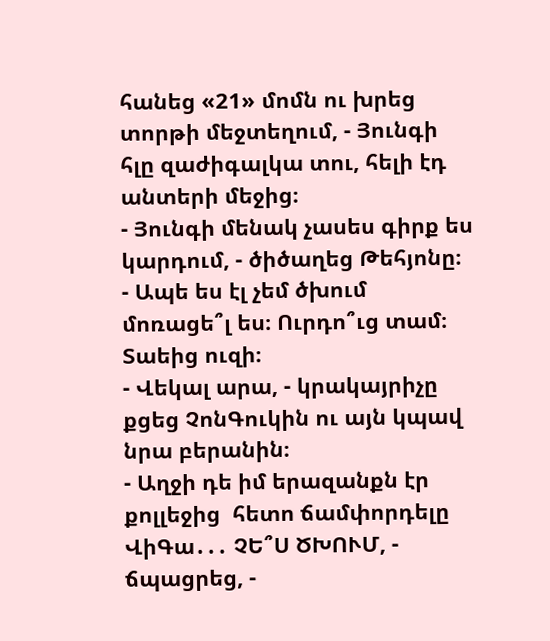հանեց «21» մոմն ու խրեց տորթի մեջտեղում, - Յունգի հլը զաժիգալկա տու, հելի էդ անտերի մեջից։
- Յունգի մենակ չասես գիրք ես կարդում, - ծիծաղեց Թեհյոնը։
- Ապե ես էլ չեմ ծխում մոռացե՞լ ես։ Ուրդո՞ւց տամ։ Տաեից ուզի։
- Վեկալ արա, - կրակայրիչը քցեց ՉոնԳուկին ու այն կպավ նրա բերանին։
- Աղջի դե իմ երազանքն էր քոլլեջից  հետո ճամփորդելը ՎիԳա․․․ ՉԵ՞Ս ԾԽՈՒՄ, - ճպացրեց, -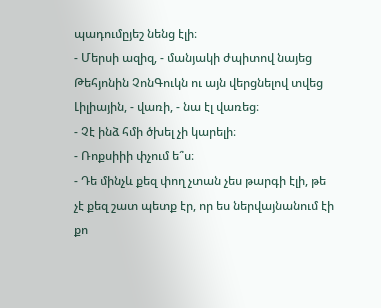պադումըյեշ նենց էլի։
- Մերսի ազիզ, - մանյակի ժպիտով նայեց Թեհյոնին ՉոնԳուկն ու այն վերցնելով տվեց Լիլիային, - վառի, - նա էլ վառեց։
- Չէ ինձ հմի ծխել չի կարելի։
- Ռոքսիիի փչում ե՞ս։
- Դե մինչև քեզ փող չտան չես թարգի էլի, թե չէ քեզ շատ պետք էր, որ ես ներվայնանում էի քո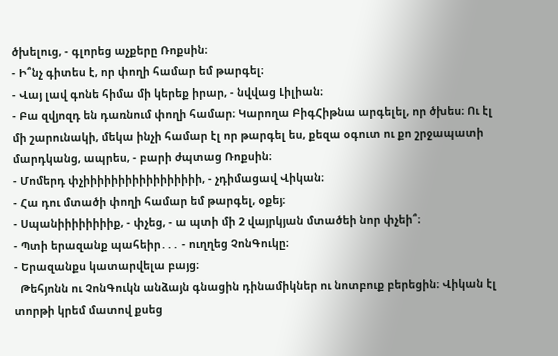ծխելուց, - գլորեց աչքերը Ռոքսին։
- Ի՞նչ գիտես է, որ փողի համար եմ թարգել։
- Վայ լավ գոնե հիմա մի կերեք իրար, - նվվաց Լիլիան։
- Բա զվյոզդ են դառնում փողի համար։ Կարողա ԲիգՀիթնա արգելել, որ ծխես։ Ու էլ մի շարունակի, մեկա ինչի համար էլ որ թարգել ես, քեզա օգուտ ու քո շրջապատի մարդկանց, ապրես, - բարի ժպտաց Ռոքսին։
- Մոմերդ փչիիիիիիիիիիիիիիիիի, - չդիմացավ Վիկան։
- Հա դու մտածի փողի համար եմ թարգել, օքեյ։
- Սպանիիիիիիիիք, - փչեց, - ա պտի մի 2 վայրկյան մտածեի նոր փչեի՞։
- Պտի երազանք պահեիր․․․ - ուղղեց ՉոնԳուկը։
- Երազանքս կատարվելա բայց։
  Թեհյոնն ու ՉոնԳուկն անձայն գնացին դինամիկներ ու նոտբուք բերեցին։ Վիկան էլ տորթի կրեմ մատով քսեց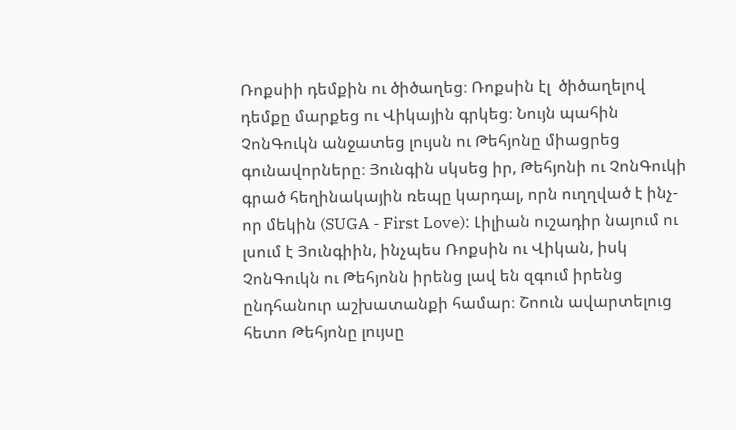Ռոքսիի դեմքին ու ծիծաղեց։ Ռոքսին էլ  ծիծաղելով դեմքը մարքեց ու Վիկային գրկեց։ Նույն պահին ՉոնԳուկն անջատեց լույսն ու Թեհյոնը միացրեց գունավորները։ Յունգին սկսեց իր, Թեհյոնի ու ՉոնԳուկի գրած հեղինակային ռեպը կարդալ, որն ուղղված է ինչ-որ մեկին (SUGA - First Love): Լիլիան ուշադիր նայում ու լսում է Յունգիին, ինչպես Ռոքսին ու Վիկան, իսկ ՉոնԳուկն ու Թեհյոնն իրենց լավ են զգում իրենց ընդհանուր աշխատանքի համար։ Շոուն ավարտելուց հետո Թեհյոնը լույսը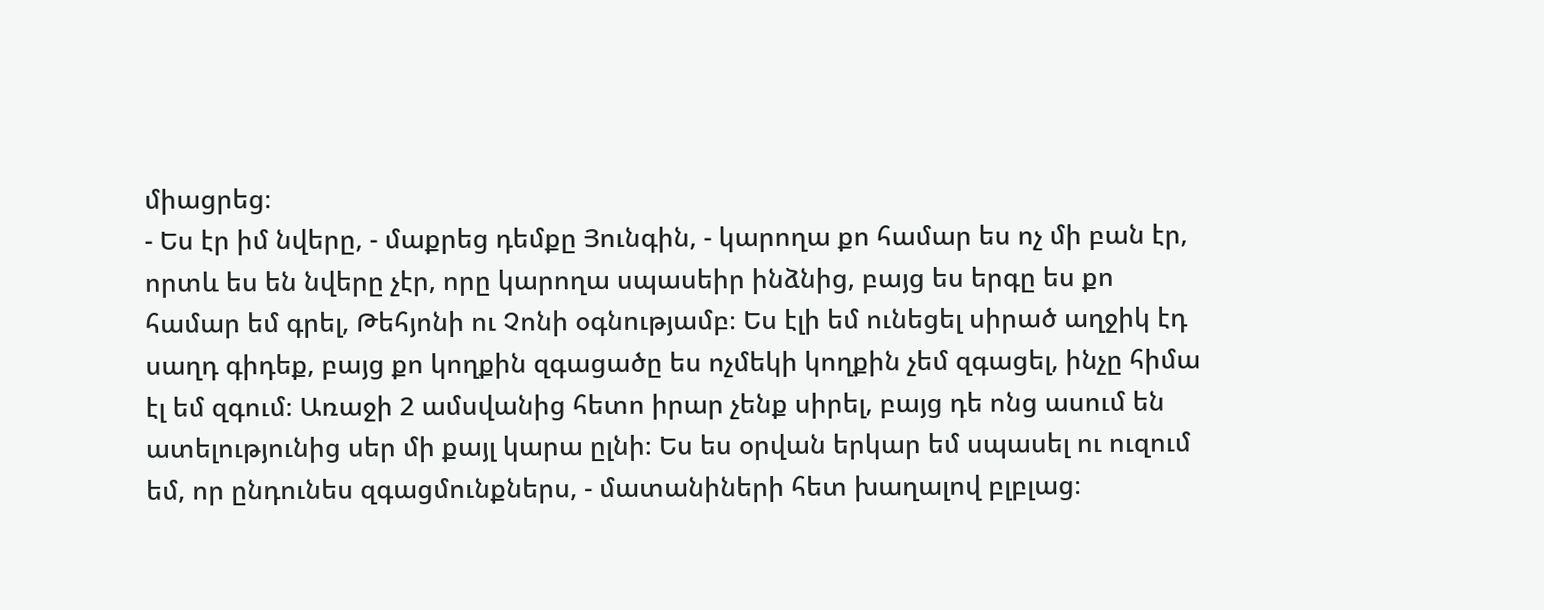միացրեց։
- Ես էր իմ նվերը, - մաքրեց դեմքը Յունգին, - կարողա քո համար ես ոչ մի բան էր, որտև ես են նվերը չէր, որը կարողա սպասեիր ինձնից, բայց ես երգը ես քո համար եմ գրել, Թեհյոնի ու Չոնի օգնությամբ։ Ես էլի եմ ունեցել սիրած աղջիկ էդ սաղդ գիդեք, բայց քո կողքին զգացածը ես ոչմեկի կողքին չեմ զգացել, ինչը հիմա էլ եմ զգում։ Առաջի 2 ամսվանից հետո իրար չենք սիրել, բայց դե ոնց ասում են ատելությունից սեր մի քայլ կարա ըլնի։ Ես ես օրվան երկար եմ սպասել ու ուզում եմ, որ ընդունես զգացմունքներս, - մատանիների հետ խաղալով բլբլաց։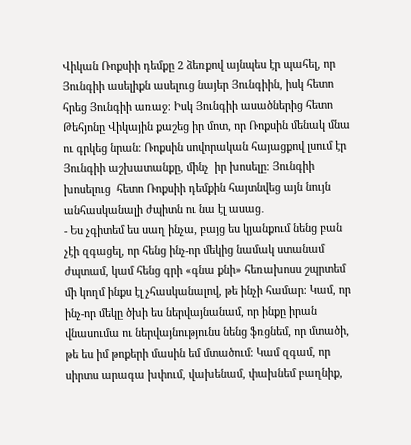Վիկան Ռոքսիի դեմքը 2 ձեռքով այնպես էր պահել, որ Յունգիի ասելիքն ասելուց նայեր Յունգիին, իսկ հետո հրեց Յունգիի առաջ։ Իսկ Յունգիի ասածներից հետո Թեհյոնը Վիկային քաշեց իր մոտ, որ Ռոքսին մենակ մնա ու գրկեց նրան։ Ռոքսին սովորական հայացքով լսում էր Յունգիի աշխատանքը, մինչ  իր խոսելը։ Յունգիի խոսելուց  հետո Ռոքսիի դեմքին հայտնվեց այն նույն անհասկանալի ժպիտն ու նա էլ ասաց․
- Ես չգիտեմ ես սաղ ինչա, բայց ես կյանքում նենց բան չէի զգացել, որ հենց ինչ-որ մեկից նամակ ստանամ ժպտամ, կամ հենց գրի «գնա քնի» հեռախոսս շպրտեմ մի կողմ ինքս էլ չհասկանալով, թե ինչի համար։ Կամ, որ ինչ-որ մեկը ծխի ես ներվայնանամ, որ ինքը իրան վնասումա ու ներվայնությունս նենց ֆռցնեմ, որ մտածի, թե ես իմ թոքերի մասին եմ մտածում։ Կամ զգամ, որ սիրտս արագա խփում, վախենամ, փախնեմ բաղնիք,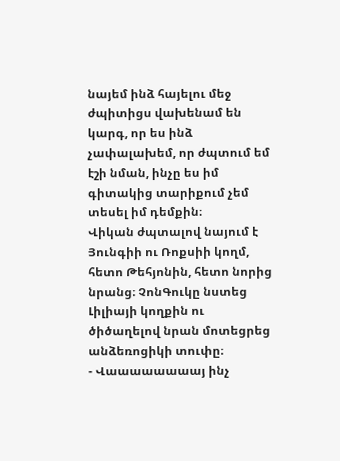նայեմ ինձ հայելու մեջ ժպիտիցս վախենամ են կարգ, որ ես ինձ չափալախեմ, որ ժպտում եմ էշի նման, ինչը ես իմ գիտակից տարիքում չեմ տեսել իմ դեմքին։
Վիկան ժպտալով նայում է Յունգիի ու Ռոքսիի կողմ, հետո Թեհյոնին, հետո նորից նրանց։ ՉոնԳուկը նստեց Լիլիայի կողքին ու ծիծաղելով նրան մոտեցրեց անձեռոցիկի տուփը։
- Վաաաաաաաայ ինչ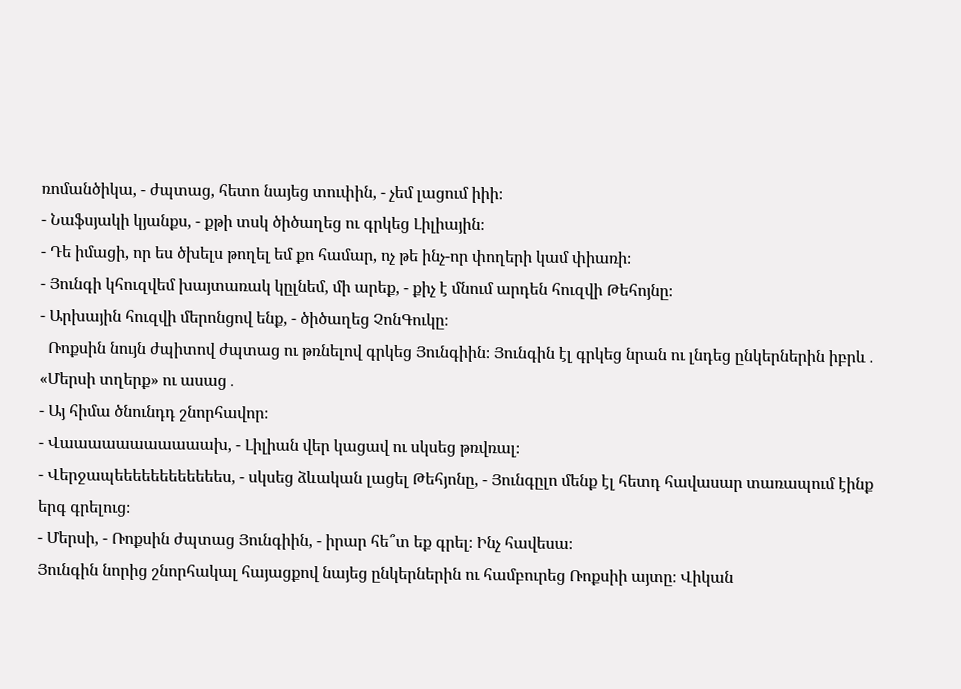ռոմանծիկա, - ժպտաց, հետո նայեց տուփին, - չեմ լացում իիի։
- Նաֆսյակի կյանքս, - քթի տսկ ծիծաղեց ու գրկեց Լիլիային։
- Դե իմացի, որ ես ծխելս թողել եմ քո համար, ոչ թե ինչ-որ փողերի կամ փիառի։
- Յունգի կհուզվեմ խայտառակ կըլնեմ, մի արեք, - քիչ է մնում արդեն հուզվի Թեհոյնը։
- Արխային հուզվի մերոնցով ենք, - ծիծաղեց ՉոնԳուկը։
  Ռոքսին նույն ժպիտով ժպտաց ու թռնելով գրկեց Յունգիին։ Յունգին էլ գրկեց նրան ու լնդեց ընկերներին իբրև․ «Մերսի տղերք» ու ասաց․
- Այ հիմա ծնունդդ շնորհավոր։
- Վաաաաաաաաաաախ, - Լիլիան վեր կացավ ու սկսեց թռվռալ։
- Վերջապեեեեեեեեեեեես, - սկսեց ձևական լացել Թեհյոնը, - Յունգըլո մենք էլ հետդ հավասար տառապում էինք երգ գրելուց։
- Մերսի, - Ռոքսին ժպտաց Յունգիին, - իրար հե՞տ եք գրել։ Ինչ հավեսա։
Յունգին նորից շնորհակալ հայացքով նայեց ընկերներին ու համբուրեց Ռոքսիի այտը։ Վիկան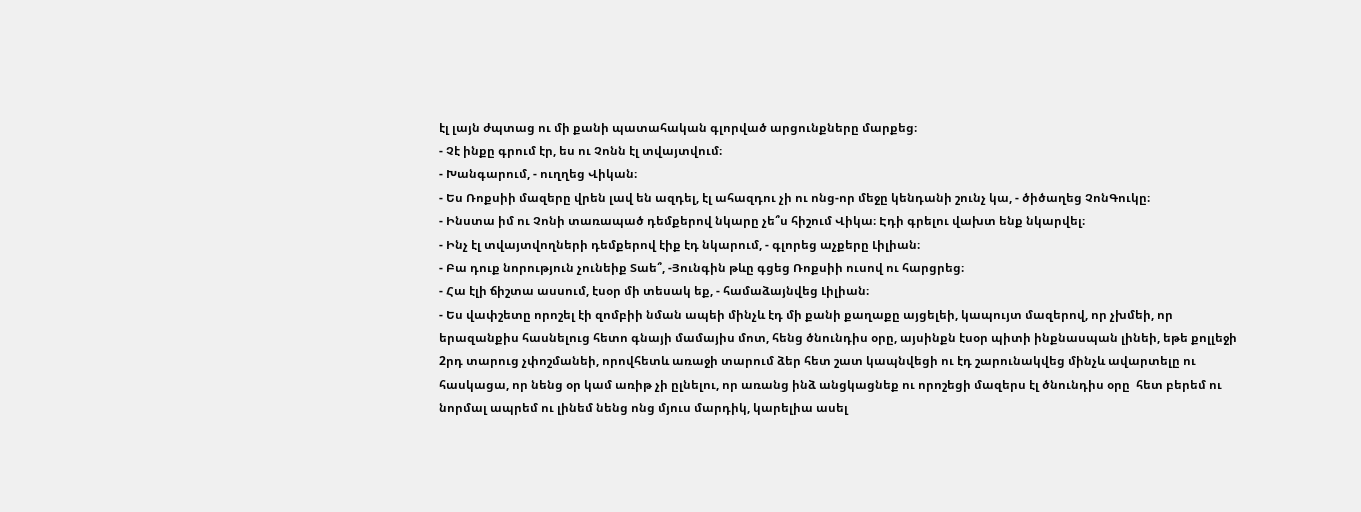էլ լայն ժպտաց ու մի քանի պատահական գլորված արցունքները մարքեց։
- Չէ ինքը գրում էր, ես ու Չոնն էլ տվայտվում։
- Խանգարում, - ուղղեց Վիկան։
- Ես Ռոքսիի մազերը վրեն լավ են ազդել, էլ ահազդու չի ու ոնց-որ մեջը կենդանի շունչ կա, - ծիծաղեց ՉոնԳուկը։
- Ինստա իմ ու Չոնի տառապած դեմքերով նկարը չե՞ս հիշում Վիկա։ Էդի գրելու վախտ ենք նկարվել։
- Ինչ էլ տվայտվողների դեմքերով էիք էդ նկարում, - գլորեց աչքերը Լիլիան։
- Բա դուք նորություն չունեիք Տաե՞, -Յունգին թևը գցեց Ռոքսիի ուսով ու հարցրեց։
- Հա էլի ճիշտա ասսում, էսօր մի տեսակ եք, - համաձայնվեց Լիլիան։
- Ես վափշետը որոշել էի զոմբիի նման ապեի մինչև էդ մի քանի քաղաքը այցելեի, կապույտ մազերով, որ չխմեի, որ երազանքիս հասնելուց հետո գնայի մամայիս մոտ, հենց ծնունդիս օրը, այսինքն էսօր պիտի ինքնասպան լինեի, եթե քոլլեջի 2րդ տարուց չփոշմանեի, որովհետև առաջի տարում ձեր հետ շատ կապնվեցի ու էդ շարունակվեց մինչև ավարտելը ու հասկացա, որ նենց օր կամ առիթ չի ըլնելու, որ առանց ինձ անցկացնեք ու որոշեցի մազերս էլ ծնունդիս օրը  հետ բերեմ ու նորմալ ապրեմ ու լինեմ նենց ոնց մյուս մարդիկ, կարելիա ասել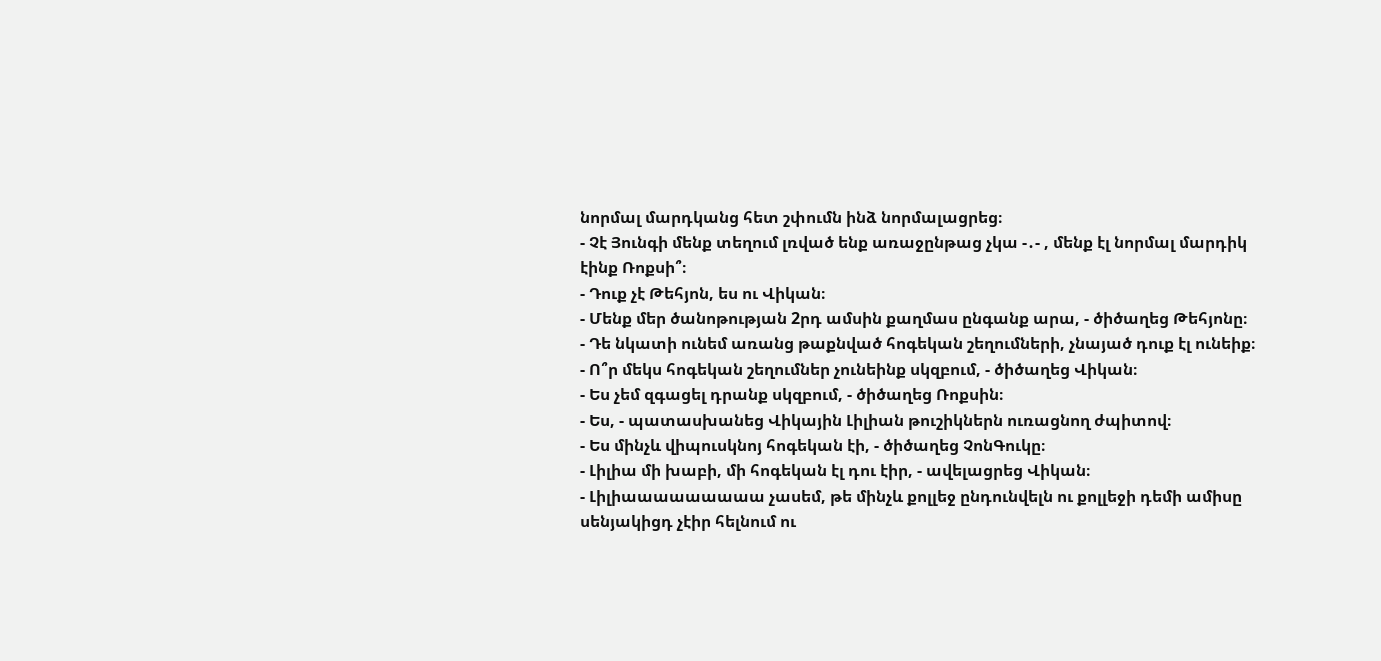նորմալ մարդկանց հետ շփումն ինձ նորմալացրեց։
- Չէ Յունգի մենք տեղում լռված ենք առաջընթաց չկա -․- , մենք էլ նորմալ մարդիկ էինք Ռոքսի՞։
- Դուք չէ Թեհյոն, ես ու Վիկան։
- Մենք մեր ծանոթության 2րդ ամսին քաղմաս ընգանք արա, - ծիծաղեց Թեհյոնը։
- Դե նկատի ունեմ առանց թաքնված հոգեկան շեղումների, չնայած դուք էլ ունեիք։
- Ո՞ր մեկս հոգեկան շեղումներ չունեինք սկզբում, - ծիծաղեց Վիկան։
- Ես չեմ զգացել դրանք սկզբում, - ծիծաղեց Ռոքսին։
- Ես, - պատասխանեց Վիկային Լիլիան թուշիկներն ուռացնող ժպիտով։
- Ես մինչև վիպուսկնոյ հոգեկան էի, - ծիծաղեց ՉոնԳուկը։
- Լիլիա մի խաբի, մի հոգեկան էլ դու էիր, - ավելացրեց Վիկան։
- Լիլիաաաաաաաաա չասեմ, թե մինչև քոլլեջ ընդունվելն ու քոլլեջի դեմի ամիսը սենյակիցդ չէիր հելնում ու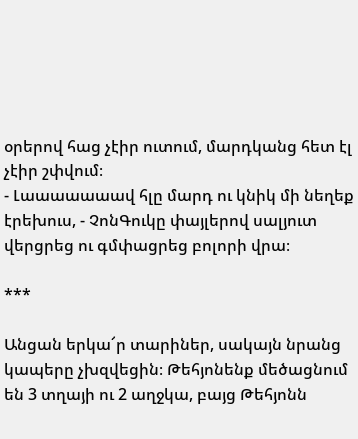օրերով հաց չէիր ուտում, մարդկանց հետ էլ չէիր շփվում։
- Լաաաաաաավ հլը մարդ ու կնիկ մի նեղեք էրեխուս, - ՉոնԳուկը փայլերով սալյուտ վերցրեց ու գմփացրեց բոլորի վրա։

***

Անցան երկա՜ր տարիներ, սակայն նրանց կապերը չխզվեցին։ Թեհյոնենք մեծացնում են 3 տղայի ու 2 աղջկա, բայց Թեհյոնն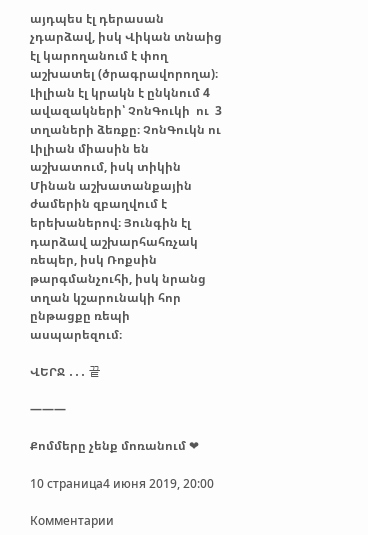այդպես էլ դերասան չդարձավ, իսկ Վիկան տնաից էլ կարողանում է փող աշխատել (ծրագրավորողա)։ Լիլիան էլ կրակն է ընկնում 4 ավազակների՝ ՉոնԳուկի  ու  3 տղաների ձեռքը։ ՉոնԳուկն ու Լիլիան միասին են աշխատում, իսկ տիկին Մինան աշխատանքային ժամերին զբաղվում է երեխաներով։ Յունգին էլ դարձավ աշխարհահռչակ ռեպեր, իսկ Ռոքսին թարգմանչուհի, իսկ նրանց տղան կշարունակի հոր ընթացքը ռեպի ասպարեզում։

ՎԵՐՋ ․․․ 끝

———

Քոմմերը չենք մոռանում ❤

10 страница4 июня 2019, 20:00

Комментарии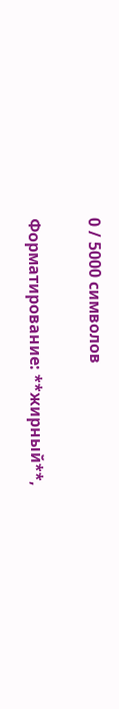0 / 5000 символов

Форматирование: **жирный**,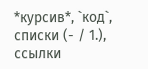*курсив*, `код`, списки (- / 1.), ссылки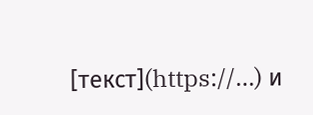[текст](https://…) и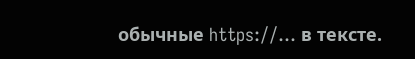обычные https://… в тексте.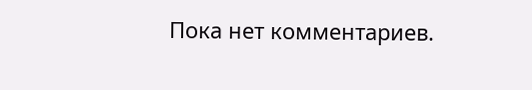Пока нет комментариев.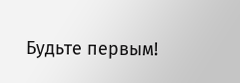Будьте первым!